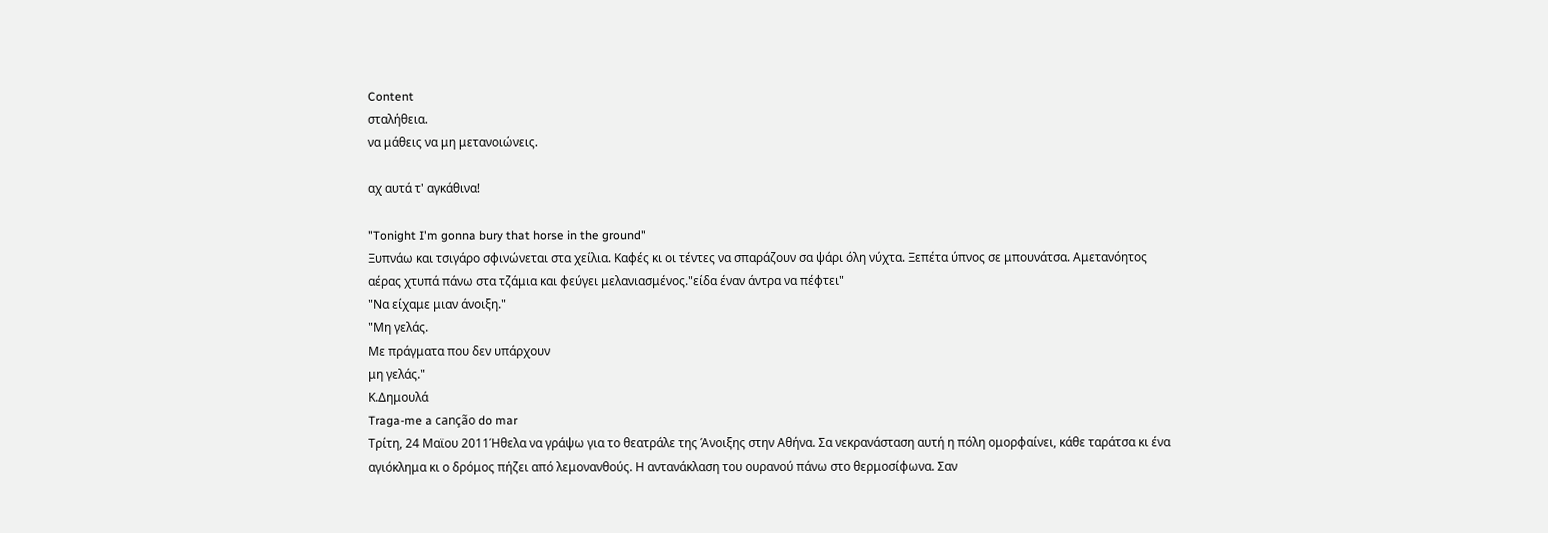Content
σταλήθεια.
να μάθεις να μη μετανοιώνεις.

αχ αυτά τ' αγκάθινα!

"Tonight I'm gonna bury that horse in the ground"
Ξυπνάω και τσιγάρο σφινώνεται στα χείλια. Καφές κι οι τέντες να σπαράζουν σα ψάρι όλη νύχτα. Ξεπέτα ύπνος σε μπουνάτσα. Αμετανόητος αέρας χτυπά πάνω στα τζάμια και φεύγει μελανιασμένος."είδα έναν άντρα να πέφτει"
"Να είχαμε μιαν άνοιξη."
"Μη γελάς.
Με πράγματα που δεν υπάρχουν
μη γελάς."
Κ.Δημουλά
Traga-me a canção do mar
Τρίτη, 24 Μαϊου 2011Ήθελα να γράψω για το θεατράλε της Άνοιξης στην Αθήνα. Σα νεκρανάσταση αυτή η πόλη ομορφαίνει, κάθε ταράτσα κι ένα αγιόκλημα κι ο δρόμος πήζει από λεμονανθούς. Η αντανάκλαση του ουρανού πάνω στο θερμοσίφωνα. Σαν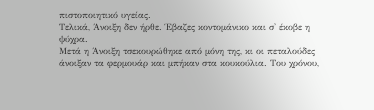πιστοποιητικό υγείας.
Τελικά, Άνοιξη δεν ήρθε. Έβαζες κοντομάνικο και σ' έκοβε η ψύχρα.
Μετά η Άνοιξη τσεκουρώθηκε από μόνη της, κι οι πεταλούδες άνοιξαν τα φερμουάρ και μπήκαν στα κουκούλια. Του χρόνου,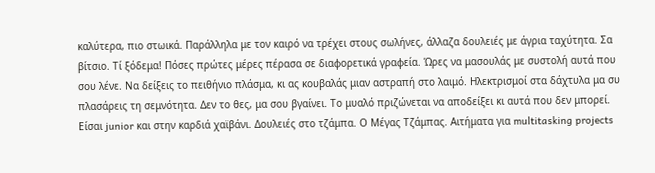καλύτερα, πιο στωικά. Παράλληλα με τον καιρό να τρέχει στους σωλήνες, άλλαζα δουλειές με άγρια ταχύτητα. Σα βίτσιο. Τί ξόδεμα! Πόσες πρώτες μέρες πέρασα σε διαφορετικά γραφεία. Ώρες να μασουλάς με συστολή αυτά που σου λένε. Να δείξεις το πειθήνιο πλάσμα, κι ας κουβαλάς μιαν αστραπή στο λαιμό. Ηλεκτρισμοί στα δάχτυλα μα συ πλασάρεις τη σεμνότητα. Δεν το θες, μα σου βγαίνει. Το μυαλό πριζώνεται να αποδείξει κι αυτά που δεν μπορεί. Είσαι junior και στην καρδιά χαϊβάνι. Δουλειές στο τζάμπα. Ο Μέγας Τζάμπας. Αιτήματα για multitasking projects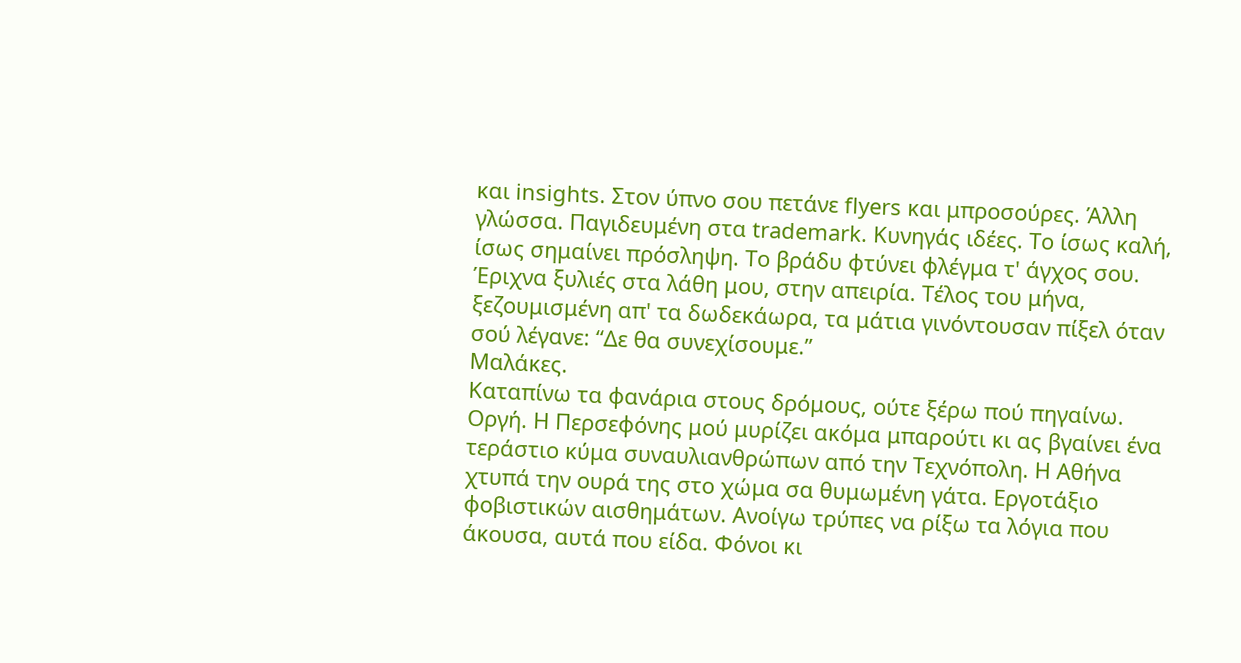και insights. Στον ύπνο σου πετάνε flyers και μπροσούρες. Άλλη γλώσσα. Παγιδευμένη στα trademark. Κυνηγάς ιδέες. Το ίσως καλή, ίσως σημαίνει πρόσληψη. Το βράδυ φτύνει φλέγμα τ' άγχος σου. Έριχνα ξυλιές στα λάθη μου, στην απειρία. Τέλος του μήνα, ξεζουμισμένη απ' τα δωδεκάωρα, τα μάτια γινόντουσαν πίξελ όταν σού λέγανε: “Δε θα συνεχίσουμε.”
Μαλάκες.
Καταπίνω τα φανάρια στους δρόμους, ούτε ξέρω πού πηγαίνω. Οργή. Η Περσεφόνης μού μυρίζει ακόμα μπαρούτι κι ας βγαίνει ένα τεράστιο κύμα συναυλιανθρώπων από την Τεχνόπολη. Η Αθήνα χτυπά την ουρά της στο χώμα σα θυμωμένη γάτα. Εργοτάξιο φοβιστικών αισθημάτων. Ανοίγω τρύπες να ρίξω τα λόγια που άκουσα, αυτά που είδα. Φόνοι κι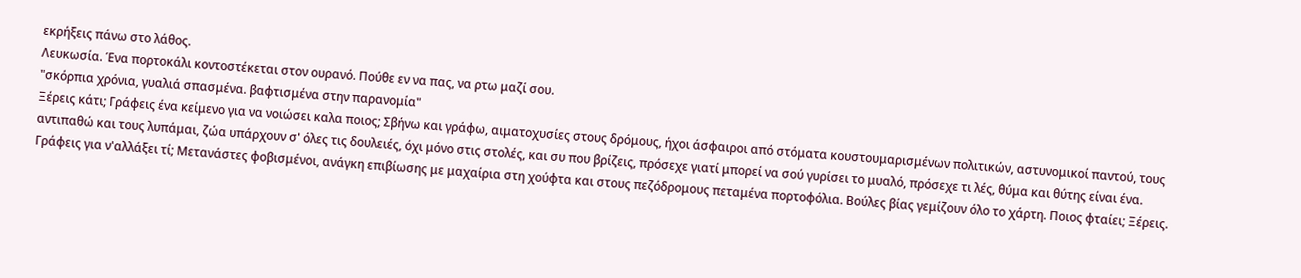εκρήξεις πάνω στο λάθος.
Λευκωσία. Ένα πορτοκάλι κοντοστέκεται στον ουρανό. Πούθε εν να πας, να ρτω μαζί σου.
"σκόρπια χρόνια, γυαλιά σπασμένα. βαφτισμένα στην παρανομία"
Ξέρεις κάτι; Γράφεις ένα κείμενο για να νοιώσει καλα ποιος; Σβήνω και γράφω, αιματοχυσίες στους δρόμους, ήχοι άσφαιροι από στόματα κουστουμαρισμένων πολιτικών, αστυνομικοί παντού, τους αντιπαθώ και τους λυπάμαι, ζώα υπάρχουν σ' όλες τις δουλειές, όχι μόνο στις στολές, και συ που βρίζεις, πρόσεχε γιατί μπορεί να σού γυρίσει το μυαλό, πρόσεχε τι λές, θύμα και θύτης είναι ένα. Γράφεις για ν'αλλάξει τί; Μετανάστες φοβισμένοι, ανάγκη επιβίωσης με μαχαίρια στη χούφτα και στους πεζόδρομους πεταμένα πορτοφόλια. Βούλες βίας γεμίζουν όλο το χάρτη. Ποιος φταίει; Ξέρεις.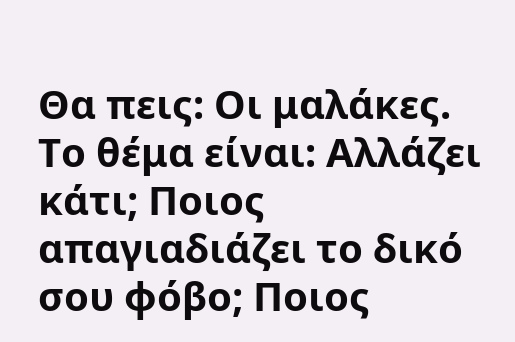Θα πεις: Οι μαλάκες. Το θέμα είναι: Αλλάζει κάτι; Ποιος απαγιαδιάζει το δικό σου φόβο; Ποιος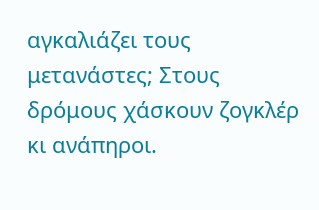αγκαλιάζει τους μετανάστες; Στους δρόμους χάσκουν ζογκλέρ κι ανάπηροι.